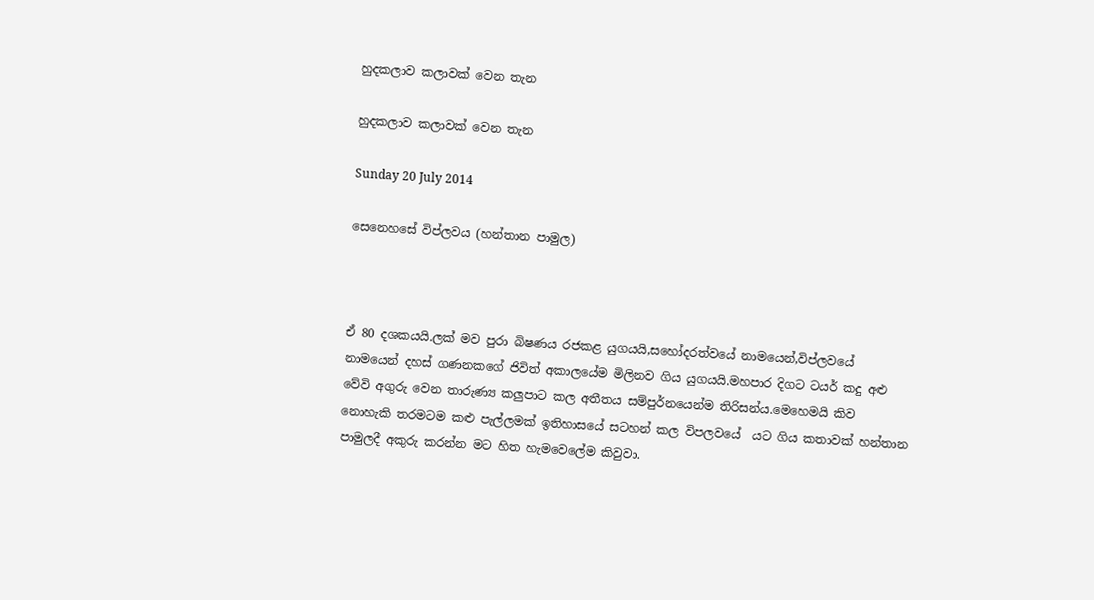හුදකලාව කලාවක් වෙන තැන

හුදකලාව කලාවක් වෙන තැන

Sunday 20 July 2014

සෙනෙහසේ විප්ලවය (හන්තාන පාමුල)



ඒ 80 දශකයයි.ලක් මව පුරා බිෂණය රජකළ යුගයයි,සහෝදරත්වයේ නාමයෙන්,විප්ලවයේ නාමයෙන් දහස් ගණනකගේ ජිවිත් අකාලයේම මිලිනව ගිය යුගයයි.මහපාර දිගට ටයර් කදු අළු වේවි අගුරු වෙන තාරුණ්‍ය කලුපාට කල අතීතය සම්පුර්නයෙන්ම තිරිසන්ය.මෙහෙමයි කිව නොහැකි තරමටම කළු පැල්ලමක් ඉතිහාසයේ සටහන් කල විපලවයේ  යට ගිය කතාවක් හන්තාන පාමුලදී අකුරු කරන්න මට හිත හැමවෙලේම කිවුවා.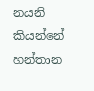නයනි කියන්නේ හන්තාන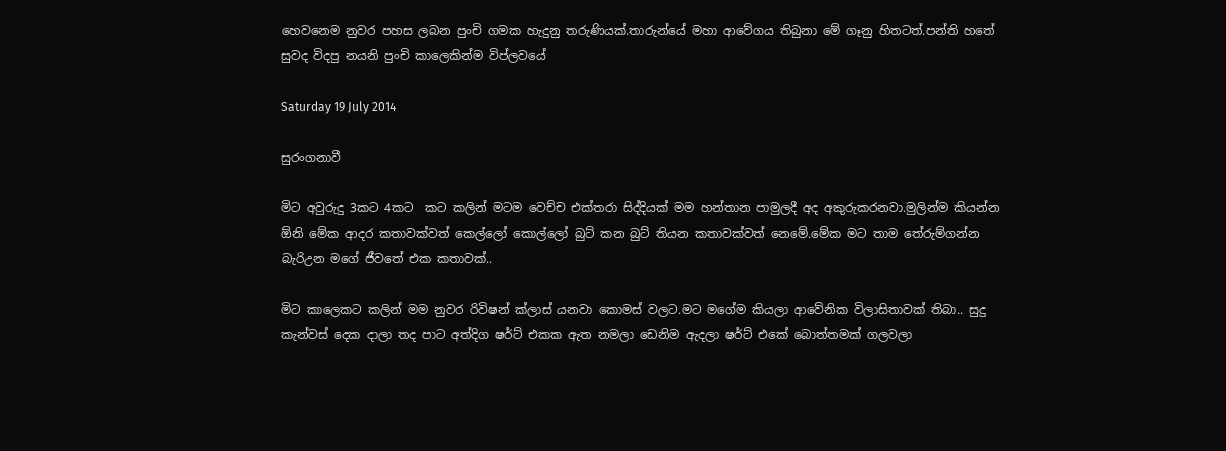හෙවනෙම නුවර පහස ලබන පුංචි ගමක හැදුනු තරුණියක්.තාරුන්යේ මහා ආවේගය තිබුනා මේ ගෑනු හිතටත්.පන්ති හතේ සුවද විදපු නයනි පුංචි කාලෙකින්ම විප්ලවයේ

Saturday 19 July 2014

සුරංගනාවී

මිට අවුරුදු 3කට 4කට  කට කලින් මටම වෙච්ච එක්තරා සිද්දියක් මම හන්තාන පාමුලදී අද අකුරුකරනවා.මුලින්ම කියන්න ඕනි මේක ආදර කතාවක්වත් කෙල්ලෝ කොල්ලෝ බුට් කන බුට් තියන කතාවක්වත් නෙමේ.මේක මට තාම තේරුම්ගන්න බැරිඋන මගේ ජීවතේ එක කතාවක්..

මිට කාලෙකට කලින් මම නුවර රිවිෂන් ක්ලාස් යනවා කොමස් වලට.මට මගේම කියලා ආවේනික විලාසිතාවක් තිබා.. සුදු කැන්වස් දෙක දාලා තද පාට අත්දිග ෂර්ට් එකක ඇත නමලා ඩෙනිම ඇදලා ෂර්ට් එකේ බොත්තමක් ගලවලා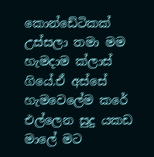කොන්ඩේටිකක් උස්සලා තමා මම හැමදාම ක්ලාස් ගියේ.ඒ අස්සේ හැමවෙලේම කරේ එල්ලෙන සුදු යකඩ මාලේ මට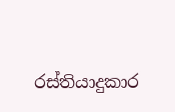රස්තියාදුකාර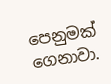පෙනුමක් ගෙනාවා.